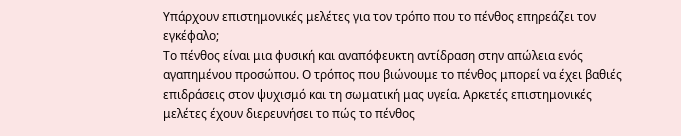Υπάρχουν επιστημονικές μελέτες για τον τρόπο που το πένθος επηρεάζει τον εγκέφαλο;
Το πένθος είναι μια φυσική και αναπόφευκτη αντίδραση στην απώλεια ενός αγαπημένου προσώπου. Ο τρόπος που βιώνουμε το πένθος μπορεί να έχει βαθιές επιδράσεις στον ψυχισμό και τη σωματική μας υγεία. Αρκετές επιστημονικές μελέτες έχουν διερευνήσει το πώς το πένθος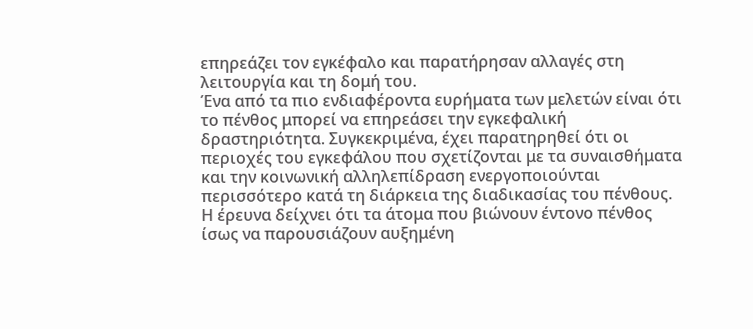επηρεάζει τον εγκέφαλο και παρατήρησαν αλλαγές στη λειτουργία και τη δομή του.
Ένα από τα πιο ενδιαφέροντα ευρήματα των μελετών είναι ότι το πένθος μπορεί να επηρεάσει την εγκεφαλική δραστηριότητα. Συγκεκριμένα, έχει παρατηρηθεί ότι οι περιοχές του εγκεφάλου που σχετίζονται με τα συναισθήματα και την κοινωνική αλληλεπίδραση ενεργοποιούνται περισσότερο κατά τη διάρκεια της διαδικασίας του πένθους. Η έρευνα δείχνει ότι τα άτομα που βιώνουν έντονο πένθος ίσως να παρουσιάζουν αυξημένη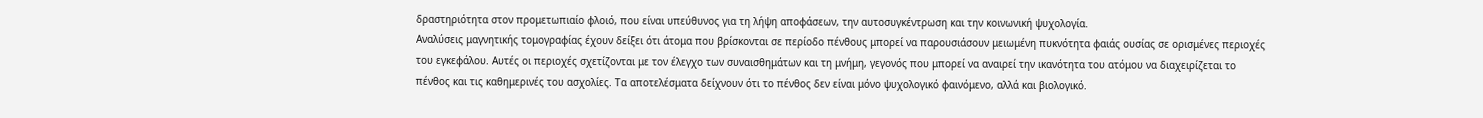δραστηριότητα στον προμετωπιαίο φλοιό, που είναι υπεύθυνος για τη λήψη αποφάσεων, την αυτοσυγκέντρωση και την κοινωνική ψυχολογία.
Αναλύσεις μαγνητικής τομογραφίας έχουν δείξει ότι άτομα που βρίσκονται σε περίοδο πένθους μπορεί να παρουσιάσουν μειωμένη πυκνότητα φαιάς ουσίας σε ορισμένες περιοχές του εγκεφάλου. Αυτές οι περιοχές σχετίζονται με τον έλεγχο των συναισθημάτων και τη μνήμη, γεγονός που μπορεί να αναιρεί την ικανότητα του ατόμου να διαχειρίζεται το πένθος και τις καθημερινές του ασχολίες. Τα αποτελέσματα δείχνουν ότι το πένθος δεν είναι μόνο ψυχολογικό φαινόμενο, αλλά και βιολογικό.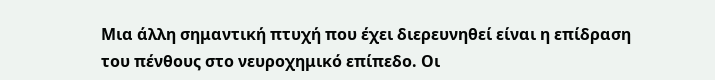Μια άλλη σημαντική πτυχή που έχει διερευνηθεί είναι η επίδραση του πένθους στο νευροχημικό επίπεδο. Οι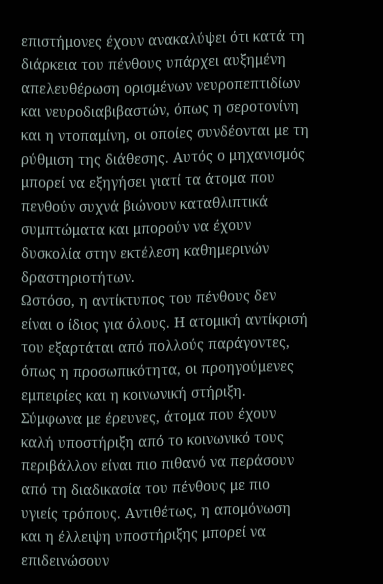επιστήμονες έχουν ανακαλύψει ότι κατά τη διάρκεια του πένθους υπάρχει αυξημένη απελευθέρωση ορισμένων νευροπεπτιδίων και νευροδιαβιβαστών, όπως η σεροτονίνη και η ντοπαμίνη, οι οποίες συνδέονται με τη ρύθμιση της διάθεσης. Αυτός ο μηχανισμός μπορεί να εξηγήσει γιατί τα άτομα που πενθούν συχνά βιώνουν καταθλιπτικά συμπτώματα και μπορούν να έχουν δυσκολία στην εκτέλεση καθημερινών δραστηριοτήτων.
Ωστόσο, η αντίκτυπος του πένθους δεν είναι ο ίδιος για όλους. Η ατομική αντίκρισή του εξαρτάται από πολλούς παράγοντες, όπως η προσωπικότητα, οι προηγούμενες εμπειρίες και η κοινωνική στήριξη. Σύμφωνα με έρευνες, άτομα που έχουν καλή υποστήριξη από το κοινωνικό τους περιβάλλον είναι πιο πιθανό να περάσουν από τη διαδικασία του πένθους με πιο υγιείς τρόπους. Αντιθέτως, η απομόνωση και η έλλειψη υποστήριξης μπορεί να επιδεινώσουν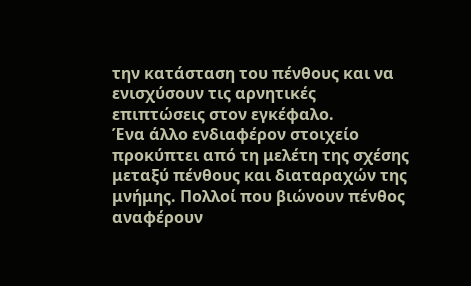την κατάσταση του πένθους και να ενισχύσουν τις αρνητικές επιπτώσεις στον εγκέφαλο.
Ένα άλλο ενδιαφέρον στοιχείο προκύπτει από τη μελέτη της σχέσης μεταξύ πένθους και διαταραχών της μνήμης. Πολλοί που βιώνουν πένθος αναφέρουν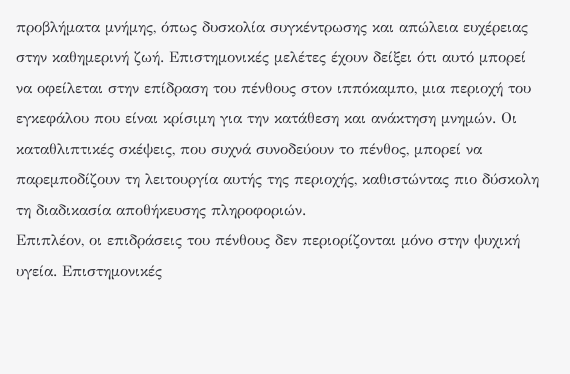προβλήματα μνήμης, όπως δυσκολία συγκέντρωσης και απώλεια ευχέρειας στην καθημερινή ζωή. Επιστημονικές μελέτες έχουν δείξει ότι αυτό μπορεί να οφείλεται στην επίδραση του πένθους στον ιππόκαμπο, μια περιοχή του εγκεφάλου που είναι κρίσιμη για την κατάθεση και ανάκτηση μνημών. Οι καταθλιπτικές σκέψεις, που συχνά συνοδεύουν το πένθος, μπορεί να παρεμποδίζουν τη λειτουργία αυτής της περιοχής, καθιστώντας πιο δύσκολη τη διαδικασία αποθήκευσης πληροφοριών.
Επιπλέον, οι επιδράσεις του πένθους δεν περιορίζονται μόνο στην ψυχική υγεία. Επιστημονικές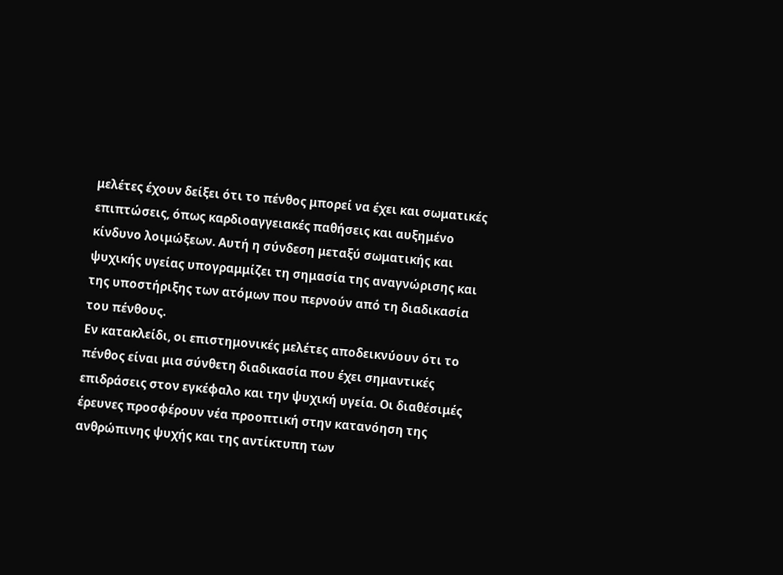μελέτες έχουν δείξει ότι το πένθος μπορεί να έχει και σωματικές επιπτώσεις, όπως καρδιοαγγειακές παθήσεις και αυξημένο κίνδυνο λοιμώξεων. Αυτή η σύνδεση μεταξύ σωματικής και ψυχικής υγείας υπογραμμίζει τη σημασία της αναγνώρισης και της υποστήριξης των ατόμων που περνούν από τη διαδικασία του πένθους.
Εν κατακλείδι, οι επιστημονικές μελέτες αποδεικνύουν ότι το πένθος είναι μια σύνθετη διαδικασία που έχει σημαντικές επιδράσεις στον εγκέφαλο και την ψυχική υγεία. Οι διαθέσιμές έρευνες προσφέρουν νέα προοπτική στην κατανόηση της ανθρώπινης ψυχής και της αντίκτυπη των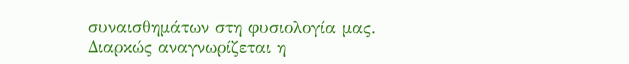συναισθημάτων στη φυσιολογία μας. Διαρκώς αναγνωρίζεται η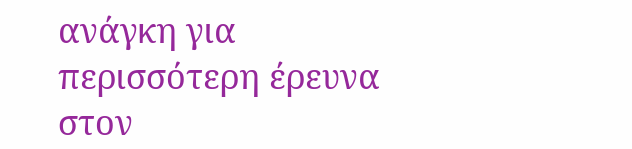ανάγκη για περισσότερη έρευνα στον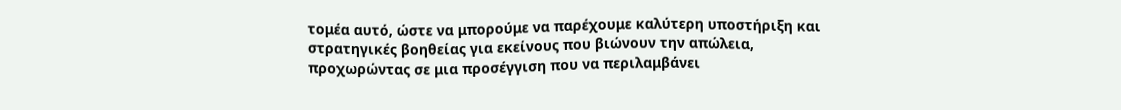τομέα αυτό, ώστε να μπορούμε να παρέχουμε καλύτερη υποστήριξη και στρατηγικές βοηθείας για εκείνους που βιώνουν την απώλεια, προχωρώντας σε μια προσέγγιση που να περιλαμβάνει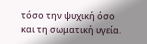τόσο την ψυχική όσο και τη σωματική υγεία.